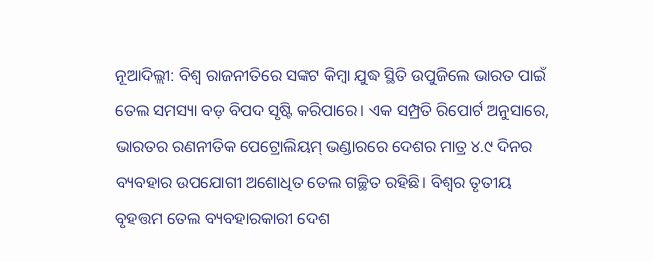ନୂଆଦିଲ୍ଲୀ: ବିଶ୍ୱ ରାଜନୀତିରେ ସଙ୍କଟ କିମ୍ବା ଯୁଦ୍ଧ ସ୍ଥିତି ଉପୁଜିଲେ ଭାରତ ପାଇଁ ତେଲ ସମସ୍ୟା ବଡ଼ ବିପଦ ସୃଷ୍ଟି କରିପାରେ। ଏକ ସମ୍ପ୍ରତି ରିପୋର୍ଟ ଅନୁସାରେ, ଭାରତର ରଣନୀତିକ ପେଟ୍ରୋଲିୟମ୍ ଭଣ୍ଡାରରେ ଦେଶର ମାତ୍ର ୪.୯ ଦିନର ବ୍ୟବହାର ଉପଯୋଗୀ ଅଶୋଧିତ ତେଲ ଗଚ୍ଛିତ ରହିଛି। ବିଶ୍ୱର ତୃତୀୟ ବୃହତ୍ତମ ତେଲ ବ୍ୟବହାରକାରୀ ଦେଶ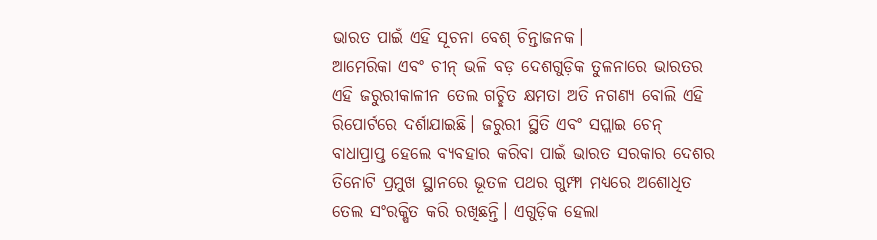ଭାରତ ପାଇଁ ଏହି ସୂଚନା ବେଶ୍ ଚିନ୍ତାଜନକ।
ଆମେରିକା ଏବଂ ଚୀନ୍ ଭଳି ବଡ଼ ଦେଶଗୁଡ଼ିକ ତୁଳନାରେ ଭାରତର ଏହି ଜରୁରୀକାଳୀନ ତେଲ ଗଚ୍ଛିତ କ୍ଷମତା ଅତି ନଗଣ୍ୟ ବୋଲି ଏହି ରିପୋର୍ଟରେ ଦର୍ଶାଯାଇଛି। ଜରୁରୀ ସ୍ଥିତି ଏବଂ ସପ୍ଲାଇ ଚେନ୍ ବାଧାପ୍ରାପ୍ତ ହେଲେ ବ୍ୟବହାର କରିବା ପାଇଁ ଭାରତ ସରକାର ଦେଶର ତିନୋଟି ପ୍ରମୁଖ ସ୍ଥାନରେ ଭୂତଳ ପଥର ଗୁମ୍ଫା ମଧ୍ୟରେ ଅଶୋଧିତ ତେଲ ସଂରକ୍ଷିତ କରି ରଖିଛନ୍ତି। ଏଗୁଡ଼ିକ ହେଲା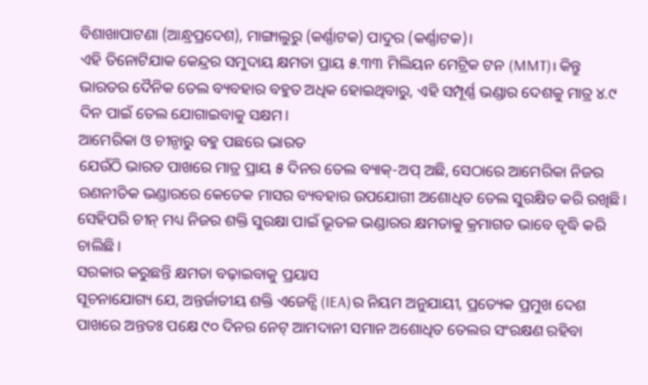ବିଶାଖାପାଟଣା (ଆନ୍ଧ୍ରପ୍ରଦେଶ), ମାଙ୍ଗାଲୁରୁ (କର୍ଣ୍ଣାଟକ) ପାଦୁର (କର୍ଣ୍ଣାଟକ)।
ଏହି ତିନୋଟିଯାକ କେନ୍ଦ୍ରର ସମୁଦାୟ କ୍ଷମତା ପ୍ରାୟ ୫.୩୩ ମିଲିୟନ ମେଟ୍ରିକ ଟନ (MMT)। କିନ୍ତୁ ଭାରତର ଦୈନିକ ତେଲ ବ୍ୟବହାର ବହୁତ ଅଧିକ ହୋଇଥିବାରୁ, ଏହି ସମ୍ପୂର୍ଣ୍ଣ ଭଣ୍ଡାର ଦେଶକୁ ମାତ୍ର ୪.୯ ଦିନ ପାଇଁ ତେଲ ଯୋଗାଇବାକୁ ସକ୍ଷମ।
ଆମେରିକା ଓ ଚୀନ୍ଠାରୁ ବହୁ ପଛରେ ଭାରତ
ଯେଉଁଠି ଭାରତ ପାଖରେ ମାତ୍ର ପ୍ରାୟ ୫ ଦିନର ତେଲ ବ୍ୟାକ୍-ଅପ୍ ଅଛି, ସେଠାରେ ଆମେରିକା ନିଜର ରଣନୀତିକ ଭଣ୍ଡାରରେ କେତେକ ମାସର ବ୍ୟବହାର ଉପଯୋଗୀ ଅଶୋଧିତ ତେଲ ସୁରକ୍ଷିତ କରି ରଖିଛି। ସେହିପରି ଚୀନ୍ ମଧ୍ୟ ନିଜର ଶକ୍ତି ସୁରକ୍ଷା ପାଇଁ ଭୂତଳ ଭଣ୍ଡାରର କ୍ଷମତାକୁ କ୍ରମାଗତ ଭାବେ ବୃଦ୍ଧି କରି ଚାଲିଛି।
ସରକାର କରୁଛନ୍ତି କ୍ଷମତା ବଢ଼ାଇବାକୁ ପ୍ରୟାସ
ସୂଚନାଯୋଗ୍ୟ ଯେ, ଅନ୍ତର୍ଜାତୀୟ ଶକ୍ତି ଏଜେନ୍ସି (IEA)ର ନିୟମ ଅନୁଯାୟୀ, ପ୍ରତ୍ୟେକ ପ୍ରମୁଖ ଦେଶ ପାଖରେ ଅନ୍ତତଃ ପକ୍ଷେ ୯୦ ଦିନର ନେଟ୍ ଆମଦାନୀ ସମାନ ଅଶୋଧିତ ତେଲର ସଂରକ୍ଷଣ ରହିବା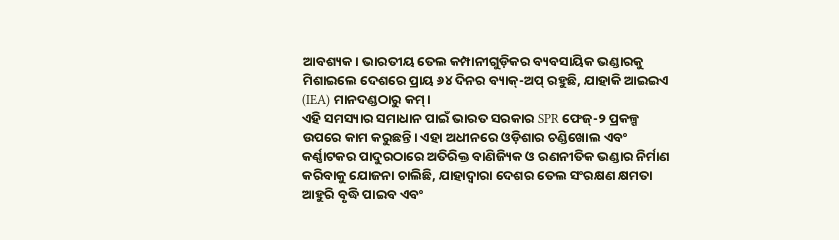ଆବଶ୍ୟକ। ଭାରତୀୟ ତେଲ କମ୍ପାନୀଗୁଡ଼ିକର ବ୍ୟବସାୟିକ ଭଣ୍ଡାରକୁ ମିଶାଇଲେ ଦେଶରେ ପ୍ରାୟ ୬୪ ଦିନର ବ୍ୟାକ୍-ଅପ୍ ରହୁଛି, ଯାହାକି ଆଇଇଏ (IEA) ମାନଦଣ୍ଡଠାରୁ କମ୍।
ଏହି ସମସ୍ୟାର ସମାଧାନ ପାଇଁ ଭାରତ ସରକାର SPR ଫେଜ୍-୨ ପ୍ରକଳ୍ପ ଉପରେ କାମ କରୁଛନ୍ତି। ଏହା ଅଧୀନରେ ଓଡ଼ିଶାର ଚଣ୍ଡିଖୋଲ ଏବଂ କର୍ଣ୍ଣାଟକର ପାଦୁରଠାରେ ଅତିରିକ୍ତ ବାଣିଜ୍ୟିକ ଓ ରଣନୀତିକ ଭଣ୍ଡାର ନିର୍ମାଣ କରିବାକୁ ଯୋଜନା ଚାଲିଛି, ଯାହାଦ୍ୱାରା ଦେଶର ତେଲ ସଂରକ୍ଷଣ କ୍ଷମତା ଆହୁରି ବୃଦ୍ଧି ପାଇବ ଏବଂ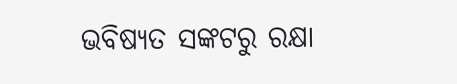ଭବିଷ୍ୟତ ସଙ୍କଟରୁ ରକ୍ଷା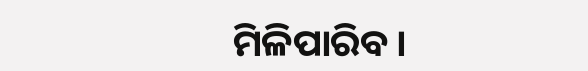ମିଳିପାରିବ।